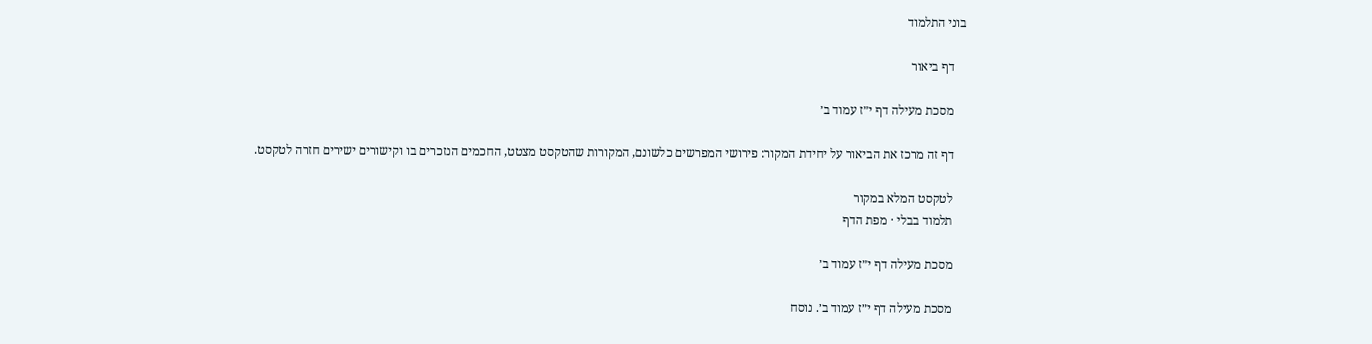בוני התלמוד

    דף ביאור

    מסכת מעילה דף י״ז עמוד ב׳

    דף זה מרכז את הביאור על יחידת המקור: פירושי המפרשים כלשונם, המקורות שהטקסט מצטט, החכמים הנזכרים בו וקישורים ישירים חזרה לטקסט.

    לטקסט המלא במקור
    תלמוד בבלי · מפת הדף

    מסכת מעילה דף י״ז עמוד ב׳

    מסכת מעילה דף י״ז עמוד ב׳. נוסח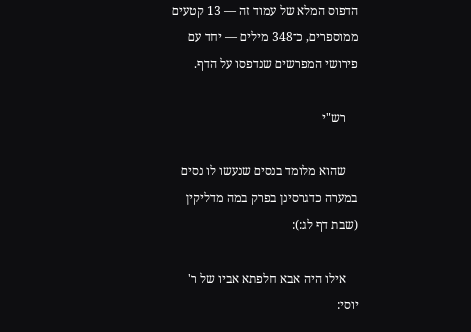הדפוס המלא של עמוד זה — 13 קטעים ממוספרים, כ־348 מילים — יחד עם פירושי המפרשים שנדפסו על הדף.

    רש"י

    שהוא מלומד בנסים שנעשו לו נסים במערה כדגרסינן בפרק במה מדליקין (שבת דף לג:):

    אילו היה אבא חלפתא אביו של ר' יוסי: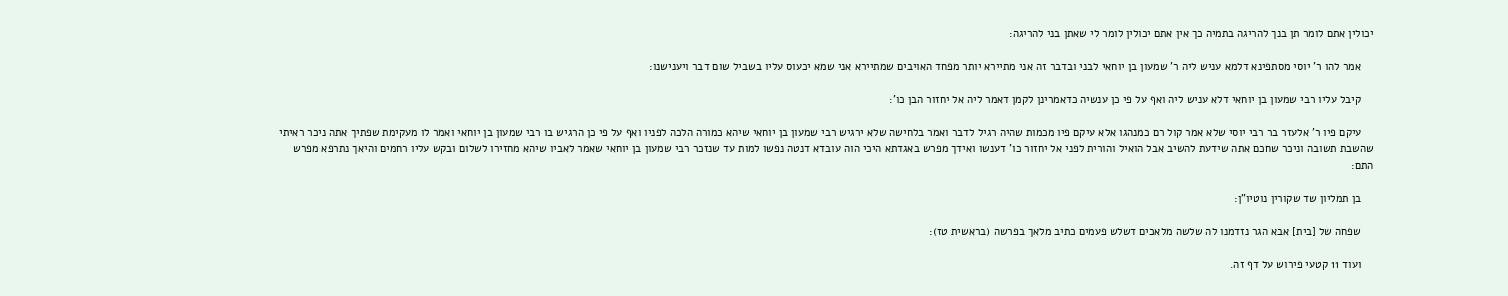יכולין אתם לומר תן בנך להריגה בתמיה כך אין אתם יכולין לומר לי שאתן בני להריגה:

    אמר להו ר' יוסי מסתפינא דלמא עניש ליה ר' שמעון בן יוחאי לבני ובדבר זה אני מתיירא יותר מפחד האויבים שמתיירא אני שמא יכעוס עליו בשביל שום דבר ויענישנו:

    קיבל עליו רבי שמעון בן יוחאי דלא עניש ליה ואף על פי כן ענשיה כדאמרינן לקמן דאמר ליה אל יחזור הבן כו':

    עיקם פיו ר' אלעזר בר רבי יוסי שלא אמר קול רם כמנהגו אלא עיקם פיו מכמות שהיה רגיל לדבר ואמר בלחישה שלא ירגיש רבי שמעון בן יוחאי שיהא כמורה הלכה לפניו ואף על פי כן הרגיש בו רבי שמעון בן יוחאי ואמר לו מעקימת שפתיך אתה ניכר ראיתי שהשבת תשובה וניכר שחכם אתה שידעת להשיב אבל הואיל והורית לפני אל יחזור כו' דענשו ואידך מפרש באגדתא היכי הוה עובדא דנטה נפשו למות עד שנזכר רבי שמעון בן יוחאי שאמר לאביו שיהא מחזירו לשלום ובקש עליו רחמים והיאך נתרפא מפרש התם:

    בן תמליון שד שקורין נוטיו"ן:

    שפחה של [בית] אבא הגר נזדמנו לה שלשה מלאכים דשלש פעמים כתיב מלאך בפרשה (בראשית טז):

    ועוד 11 קטעי פירוש על דף זה.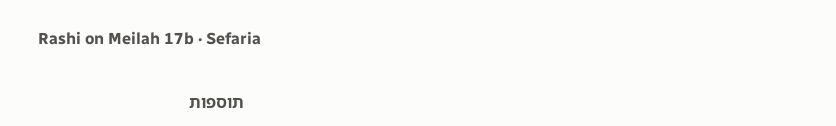Rashi on Meilah 17b · Sefaria

    תוספות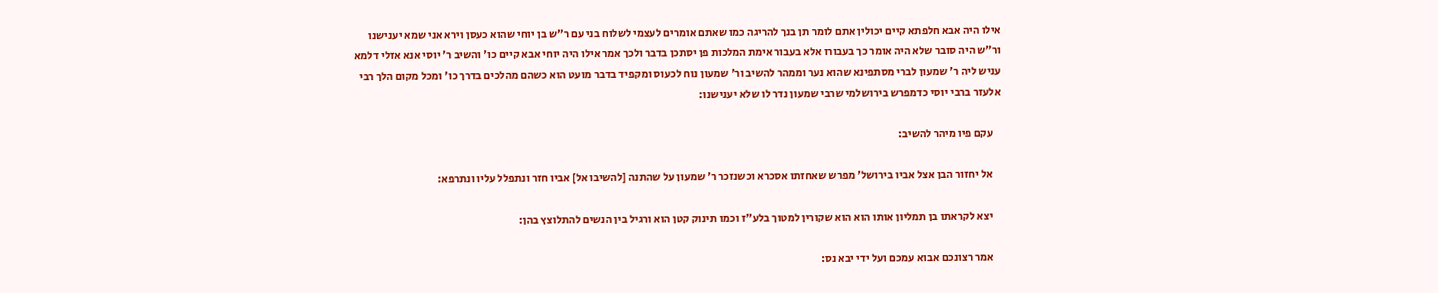אילו היה אבא חלפתא קיים יכולין אתם לומר תן בנך להריגה כמו שאתם אומרים לעצמי לשלוח בני עם ר"ש בן יוחי שהוא כעסן וירא אני שמא יענישנו ור"ש היה סובר שלא היה אומר כך בעבורו אלא בעבור אימת המלכות פן יסתכן בדבר ולכך אמר אילו היה יוחי אבא קיים כו' והשיב ר' יוסי אנא אזלי דלמא עניש ליה ר' שמעון לברי מסתפינא שהוא נער וממהר להשיב ור' שמעון נוח לכעוס ומקפיד בדבר מועט הוא כשהם מהלכים בדרך כו' ומכל מקום הלך רבי אלעזר ברבי יוסי כדמפרש בירושלמי שרבי שמעון נדר לו שלא יענישנו:

    עקם פיו מיהר להשיב:

    אל יחזור הבן אצל אביו בירושל' מפרש שאחזתו אסכרא וכשנזכר ר' שמעון על שהתנה [להשיבו אל] אביו חזר ונתפלל עליו ונתרפא:

    יצא לקראתו בן תמליון אותו הוא הוא שקורין למטוך בלע"ז וכמו תינוק קטן הוא ורגיל בין הנשים להתלוצץ בהן:

    אמר רצונכם אבוא עמכם ועל ידי יבא נס: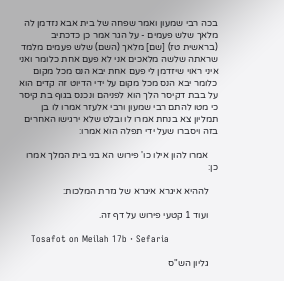בכה רבי שמעון ואמר שפחה של בית אבא נזדמן לה מלאך שלש פעמים - על הגר אמר כן כדכתיב (בראשית טז) [שם] מלאך (השם) שלש פעמים מלמד שראתה שלשה מלאכים אני לא פעם אחת כלומר ואני איני ראוי שיזדמן לי פעם אחת יבא הנס מכל מקום כלומר יבא הנס מכל מקום על ידי הדיוט זה קדים הוא על בבת דקיסר הלך הוא לפניהם ונכנס בגוף בת קיסר כי מטו להתם רבי שמעון ורבי אלעזר אמרו לו בן תמליון צא בנחת אמרו לו ובלט שלא ירגישו האחרים בזה ויסברו שעל ידי תפלה הוא אמרו:

    אמרו להון אילו כו' פירוש הא בני בית המלך אמרו כן:

    לההיא איגרא איגרא של גזרת המלכות:

    ועוד 1 קטעי פירוש על דף זה.

    Tosafot on Meilah 17b · Sefaria

    גליון הש"ס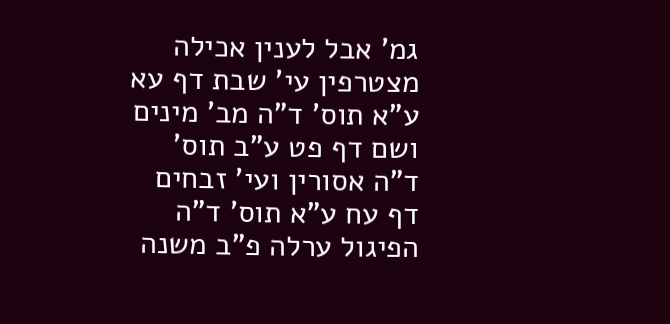גמ' אבל לענין אכילה מצטרפין עי' שבת דף עא ע"א תוס' ד"ה מב' מינים ושם דף פט ע"ב תוס' ד"ה אסורין ועי' זבחים דף עח ע"א תוס' ד"ה הפיגול ערלה פ"ב משנה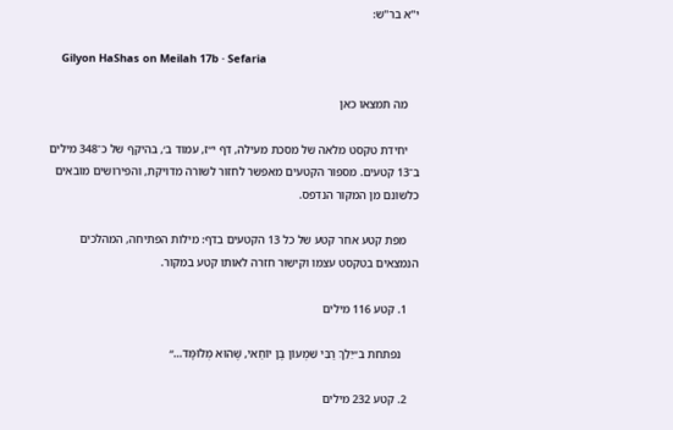י"א בר"ש:

    Gilyon HaShas on Meilah 17b · Sefaria

    מה תמצאו כאן

    יחידת טקסט מלאה של מסכת מעילה, דף י״ז, עמוד ב׳, בהיקף של כ־348 מילים ב־13 קטעים. מספור הקטעים מאפשר לחזור לשורה מדויקת, והפירושים מובאים כלשונם מן המקור הנדפס.

    מפת קטע אחר קטע של כל 13 הקטעים בדף: מילות הפתיחה, המהלכים הנמצאים בטקסט עצמו וקישור חזרה לאותו קטע במקור.

    1. קטע 116 מילים

      נפתחת ב״יֵלֵךְ רַבִּי שִׁמְעוֹן בֶּן יוֹחַאי, שֶׁהוּא מְלוּמָּד…״

    2. קטע 232 מילים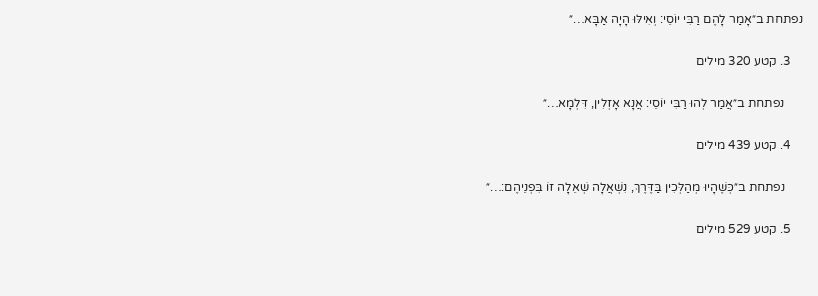נפתחת ב״אָמַר לָהֶם רַבִּי יוֹסֵי: וְאִילּוּ הָיָה אַבָּא…״

    3. קטע 320 מילים

      נפתחת ב״אֲמַר לְהוּ רַבִּי יוֹסֵי: אֲנָא אָזְלִין, דִּלְמָא…״

    4. קטע 439 מילים

      נפתחת ב״כְּשֶׁהָיוּ מְהַלְּכִין בַּדֶּרֶךְ, נִשְׁאֲלָה שְׁאֵלָה זוֹ בִּפְנֵיהֶם:…״

    5. קטע 529 מילים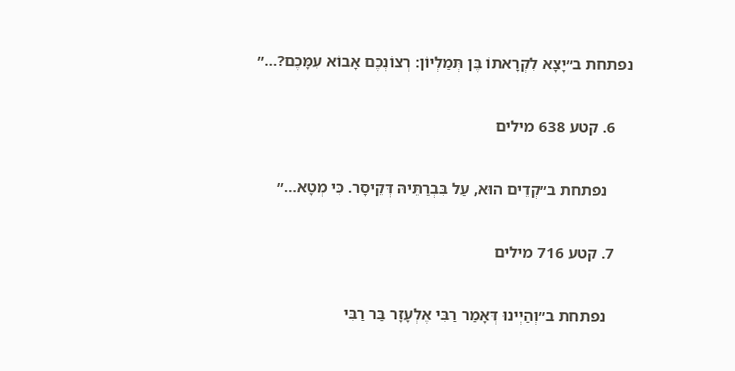נפתחת ב״יָצָא לִקְרָאתוֹ בֶּן תְּמַלְיוֹן: רְצוֹנְכֶם אָבוֹא עִמָּכֶם?…״

    6. קטע 638 מילים

      נפתחת ב״קְדֵים הוּא, עַל בִּבְרַתֵּיהּ דְּקֵיסָר. כִּי מְטָא…״

    7. קטע 716 מילים

      נפתחת ב״וְהַיְינוּ דְּאָמַר רַבִּי אֶלְעָזָר בַּר רַבִּי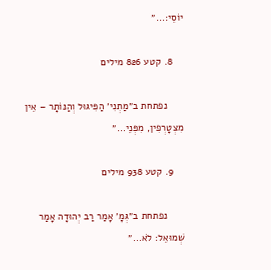יוֹסֵי:…״

    8. קטע 826 מילים

      נפתחת ב״מַתְנִי׳ הַפִּיגּוּל וְהַנּוֹתָר – אֵין מִצְטָרְפִין, מִפְּנֵי…״

    9. קטע 938 מילים

      נפתחת ב״גְּמָ׳ אָמַר רַב יְהוּדָה אָמַר שְׁמוּאֵל: לֹא…״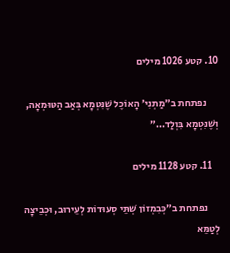10. קטע 1026 מילים

      נפתחת ב״מַתְנִי׳ הָאוֹכֶל שֶׁנִּטְמָא בְּאַב הַטּוּמְאָה, וְשֶׁנִּטְמָא בִּוְלַד…״

    11. קטע 1128 מילים

      נפתחת ב״כְּבִמְזוֹן שְׁתֵּי סְעוּדוֹת לְעֵירוּב, וּכְבֵיצָה לְטַמֵּא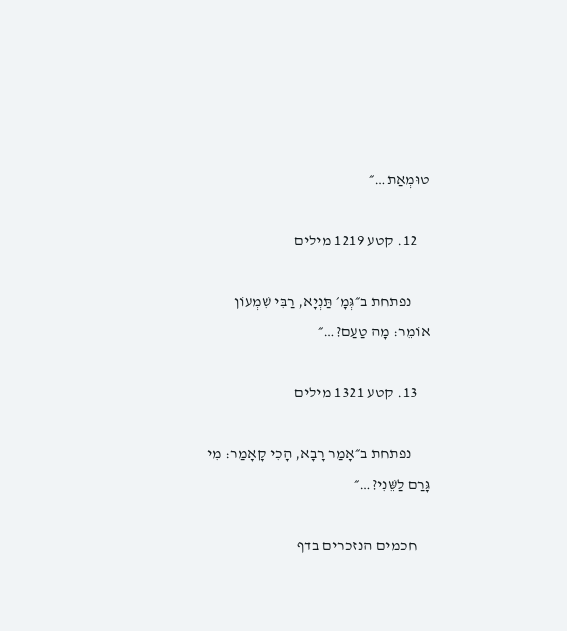טוּמְאַת…״

    12. קטע 1219 מילים

      נפתחת ב״גְּמָ׳ תַּנְיָא, רַבִּי שִׁמְעוֹן אוֹמֵר: מָה טַעַם?…״

    13. קטע 1321 מילים

      נפתחת ב״אָמַר רָבָא, הָכִי קָאָמַר: מִי גָּרַם לַשֵּׁנִי?…״

    חכמים הנזכרים בדף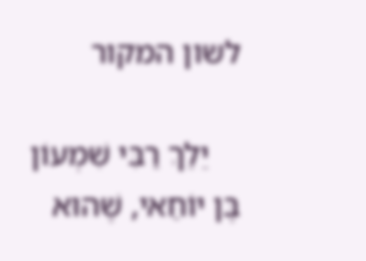לשון המקור

    יֵלֵךְ רַבִּי שִׁמְעוֹן בֶּן יוֹחַאי, שֶׁהוּא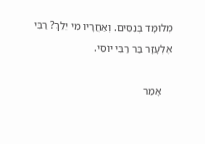מְלוּמָּד בְּנִסִּים. וְאַחֲרָיו מִי יֵלֵךְ? רַבִּי אֶלְעָזָר בַּר רַבִּי יוֹסֵי.

    אָמַר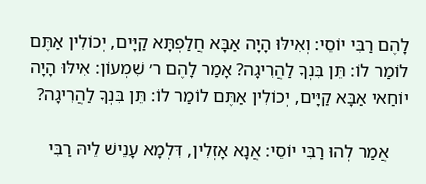לָהֶם רַבִּי יוֹסֵי: וְאִילּוּ הָיָה אַבָּא חֲלַפְתָּא קַיָּים, יְכוֹלִין אַתֶּם לוֹמַר לוֹ: תֵּן בִּנְךָ לַהֲרִיגָה? אָמַר לָהֶם ר׳ שִׁמְעוֹן: אִילּוּ הָיָה יוֹחַאי אַבָּא קַיָּים, יְכוֹלִין אַתֶּם לוֹמַר לוֹ: תֵּן בִּנְךָ לַהֲרִיגָה?

    אֲמַר לְהוּ רַבִּי יוֹסֵי: אֲנָא אָזְלִין, דִּלְמָא עָנֵישׁ לֵיהּ רַבִּי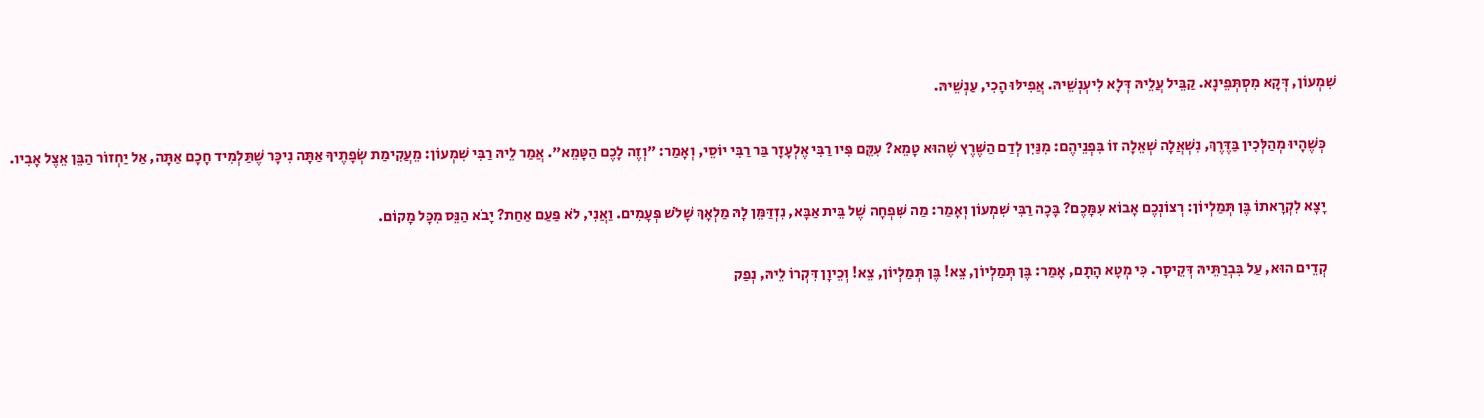שִׁמְעוֹן, דְּקָא מִסְתְּפֵינָא. קַבֵּיל עֲלֵיהּ דְּלָא לִיעְנְשֵׁיהּ. אֲפִילּוּ הָכִי, עַנְשֵׁיהּ.

    כְּשֶׁהָיוּ מְהַלְּכִין בַּדֶּרֶךְ, נִשְׁאֲלָה שְׁאֵלָה זוֹ בִּפְנֵיהֶם: מִנַּיִן לְדַם הַשֶּׁרֶץ שֶׁהוּא טָמֵא? עִקֵּם פִּיו רַבִּי אֶלְעָזָר בַּר רַבִּי יוֹסֵי, וְאָמַר: ״וְזֶה לָכֶם הַטָּמֵא״. אֲמַר לֵיהּ רַבִּי שִׁמְעוֹן: מֵעֲקִימַת שְׂפָתֶיךָ אַתָּה נִיכָּר שֶׁתַּלְמִיד חָכָם אַתָּה, אַל יַחְזוֹר הַבֵּן אֵצֶל אָבִיו.

    יָצָא לִקְרָאתוֹ בֶּן תְּמַלְיוֹן: רְצוֹנְכֶם אָבוֹא עִמָּכֶם? בָּכָה רַבִּי שִׁמְעוֹן וְאָמַר: מַה שִּׁפְחָה שֶׁל בֵּית אַבָּא, נִזְדַּמֵּן לָהּ מַלְאָךְ שָׁלֹשׁ פְּעָמִים. וַאֲנִי, לֹא פַּעַם אַחַת? יָבֹא הַנֵּס מִכׇּל מָקוֹם.

    קְדֵים הוּא, עַל בִּבְרַתֵּיהּ דְּקֵיסָר. כִּי מְטָא הָתָם, אָמַר: בֶּן תְּמַלְיוֹן, צֵא! בֶּן תְּמַלְיוֹן, צֵא! וְכֵיוָן דִּקְרוֹ לֵיהּ, נְפַק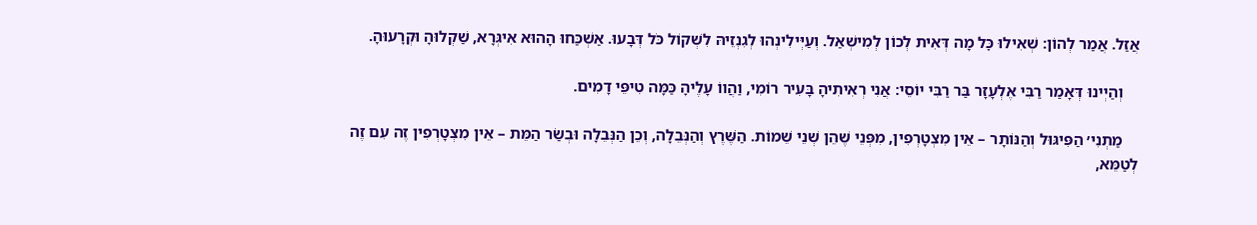אֲזַל. אֲמַר לְהוֹן: שְׁאִילוּ כׇּל מָה דְּאִית לְכוֹן לְמִישְׁאַל. וְעַיְּילִינְהוּ לְגִנְזֵיהּ לִשְׁקוֹל כֹּל דְּבָעוּ. אַשְׁכַּחוּ הָהוּא אִיגְּרָא, שַׁקְלוּהָ וּקְרָעוּהָ.

    וְהַיְינוּ דְּאָמַר רַבִּי אֶלְעָזָר בַּר רַבִּי יוֹסֵי: אֲנִי רְאִיתִיהָ בָּעִיר רוֹמִי, וַהֲווֹ עָלֶיהָ כַּמָּה טִיפֵּי דָמִים.

    מַתְנִי׳ הַפִּיגּוּל וְהַנּוֹתָר – אֵין מִצְטָרְפִין, מִפְּנֵי שֶׁהֵן שְׁנֵי שֵׁמוֹת. הַשֶּׁרֶץ וְהַנְּבֵלָה, וְכֵן הַנְּבֵלָה וּבְשַׂר הַמֵּת – אֵין מִצְטָרְפִין זֶה עִם זֶה לְטַמֵּא,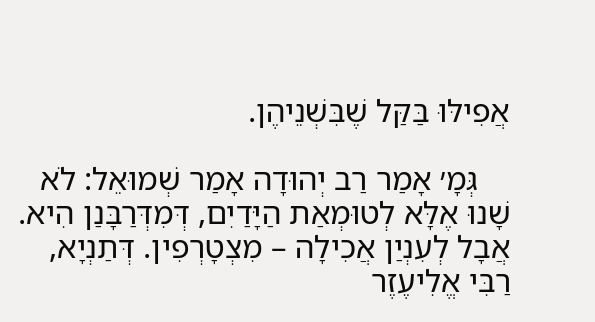אֲפִילּוּ בַּקַּל שֶׁבִּשְׁנֵיהֶן.

    גְּמָ׳ אָמַר רַב יְהוּדָה אָמַר שְׁמוּאֵל: לֹא שָׁנוּ אֶלָּא לְטוּמְאַת הַיָּדַיִם, דְּמִדְּרַבָּנַן הִיא. אֲבָל לְעִנְיַן אֲכִילָה – מִצְטָרְפִין. דְּתַנְיָא, רַבִּי אֱלִיעֶזֶר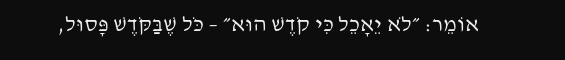אוֹמֵר: ״לֹא יֵאָכֵל כִּי קֹדֶשׁ הוּא״ – כֹּל שֶׁבַּקֹּדֶשׁ פָּסוּל,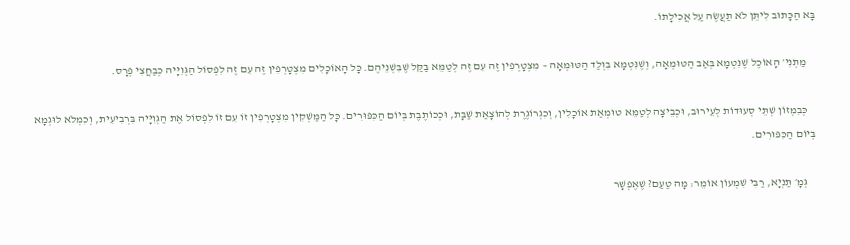בָּא הַכָּתוּב לִיתֵּן לֹא תַעֲשֶׂה עַל אֲכִילָתוֹ.

    מַתְנִי׳ הָאוֹכֶל שֶׁנִּטְמָא בְּאַב הַטּוּמְאָה, וְשֶׁנִּטְמָא בִּוְלַד הַטּוּמְאָה – מִצְטָרְפִין זֶה עִם זֶה לְטַמֵּא בַּקַּל שֶׁבִּשְׁנֵיהֶם. כׇּל הָאוֹכָלִים מִצְטָרְפִין זֶה עִם זֶה לִפְסוֹל הַגְּוִיָּיה כְּבַחֲצִי פְרָס.

    כְּבִמְזוֹן שְׁתֵּי סְעוּדוֹת לְעֵירוּב, וּכְבֵיצָה לְטַמֵּא טוּמְאַת אוֹכָלִין, וְכִגְרוֹגֶרֶת לְהוֹצָאַת שַׁבָּת, וּכְכוֹתֶבֶת בְּיוֹם הַכִּפּוּרִים. כׇּל הַמַּשְׁקִין מִצְטָרְפִין זוֹ עִם זוֹ לִפְסוֹל אֶת הַגְּוִיָּיה בִּרְבִיעִית, וְכִמְלֹא לוּגְמָא בְּיוֹם הַכִּפּוּרִים.

    גְּמָ׳ תַּנְיָא, רַבִּי שִׁמְעוֹן אוֹמֵר: מָה טַעַם? שֶׁאֶפְשָׁר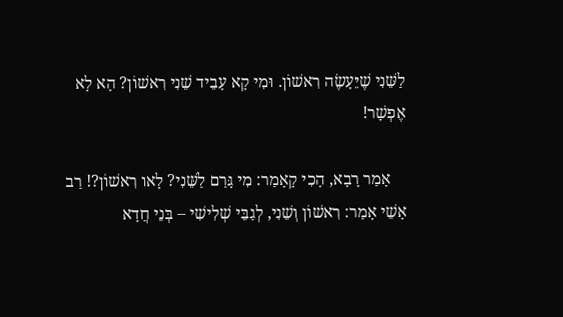לַשֵּׁנִי שֶׁיֵּעָשֶׂה רִאשׁוֹן. וּמִי קָא עָבֵיד שֵׁנִי רִאשׁוֹן? הָא לָא אֶפְשָׁר!

    אָמַר רָבָא, הָכִי קָאָמַר: מִי גָּרַם לַשֵּׁנִי? לָאו רִאשׁוֹן?! רַב אָשֵׁי אָמַר: רִאשׁוֹן וְשֵׁנִי, לְגַבֵּי שְׁלִישִׁי – בְּנֵי חֲדָא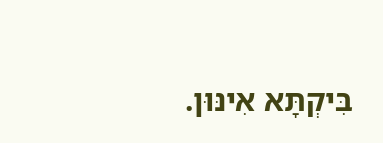בִּיקְתָּא אִינּוּן.